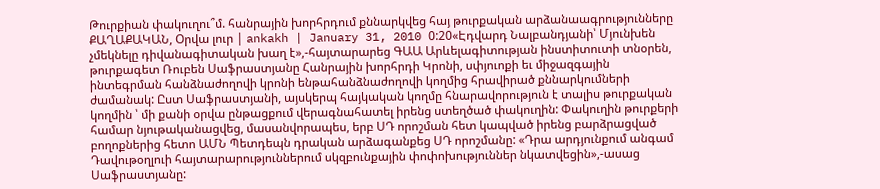Թուրքիան փակուղու՞մ. հանրային խորհրդում քննարկվեց հայ թուրքական արձանաագրությունները
ՔԱՂԱՔԱԿԱՆ, Օրվա լուր | ankakh | January 31, 2010 0:20«Էդվարդ Նալբանդյանի՝ Մյունխեն չմեկնելը դիվանագիտական խաղ է»,-հայտարարեց ԳԱԱ Արևելագիտության ինստիտուտի տնօրեն, թուրքագետ Ռուբեն Սաֆրաստյանը Հանրային խորհրդի Կրոնի, սփյուոքի եւ միջազգային ինտեգրման հանձնաժողովի կրոնի ենթահանձնաժողովի կողմից հրավիրած քննարկումների ժամանակ: Ըստ Սաֆրաստյանի, այսկերպ հայկական կողմը հնարավորություն է տալիս թուրքական կողմին ՝ մի քանի օրվա ընթացքում վերագնահատել իրենց ստեղծած փակուղին: Փակուղին թուրքերի համար նյութականացվեց, մասանվորապես, երբ ՍԴ որոշման հետ կապված իրենց բարձրացված բողոքներից հետո ԱՄՆ Պետդեպն դրական արձագանքեց ՍԴ որոշմանը: «Դրա արդյունքում անգամ Դավութօղլուի հայտարարություններում սկզբունքային փոփոխություններ նկատվեցին»,-ասաց Սաֆրաստյանը: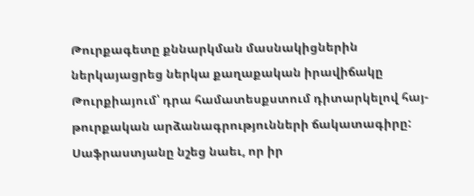Թուրքագետը քննարկման մասնակիցներին ներկայացրեց ներկա քաղաքական իրավիճակը Թուրքիայում՝ դրա համատեսքստում դիտարկելով հայ-թուրքական արձանագրությունների ճակատագիրը: Սաֆրաստյանը նշեց նաեւ, որ իր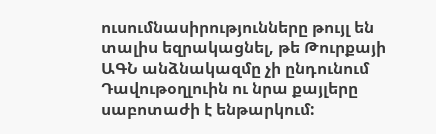ուսումնասիրությունները թույլ են տալիս եզրակացնել, թե Թուրքայի ԱԳՆ անձնակազմը չի ընդունում Դավութօղլուին ու նրա քայլերը սաբոտաժի է ենթարկում: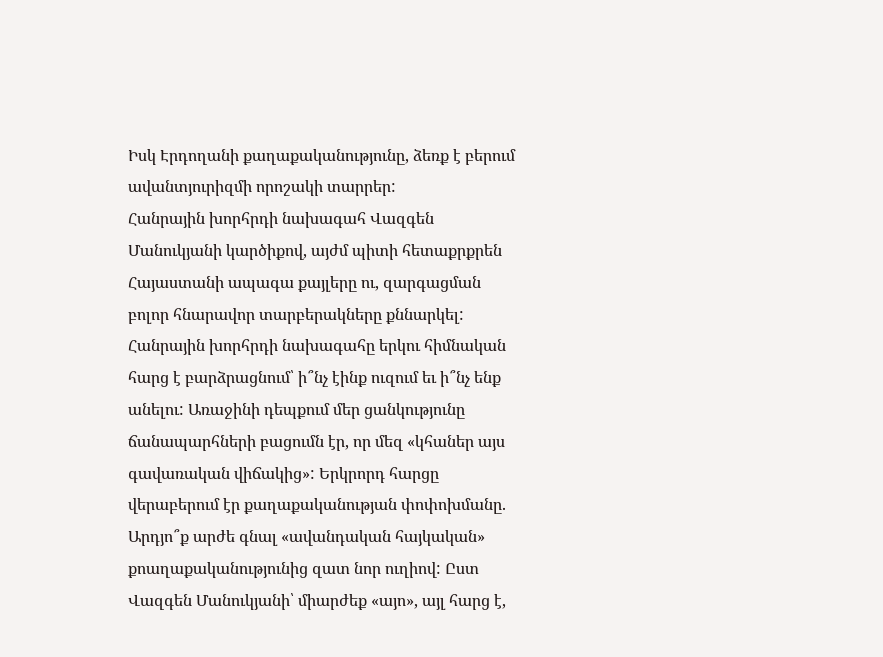Իսկ Էրդողանի քաղաքականությունը, ձեռք է բերում ավանտյուրիզմի որոշակի տարրեր:
Հանրային խորհրդի նախագահ Վազգեն Մանուկյանի կարծիքով, այժմ պիտի հետաքրքրեն Հայաստանի ապագա քայլերը ու, զարգացման բոլոր հնարավոր տարբերակները քննարկել:
Հանրային խորհրդի նախագահը երկու հիմնական հարց է բարձրացնում՝ ի՞նչ էինք ուզում եւ ի՞նչ ենք անելու: Առաջինի դեպքում մեր ցանկությունը ճանապարհների բացումն էր, որ մեզ «կհաներ այս գավառական վիճակից»: Երկրորդ հարցը վերաբերում էր քաղաքականության փոփոխմանը. Արդյո՞ք արժե գնալ «ավանդական հայկական» քոաղաքականությունից զատ նոր ուղիով: Ըստ Վազգեն Մանուկյանի՝ միարժեք «այո», այլ հարց է,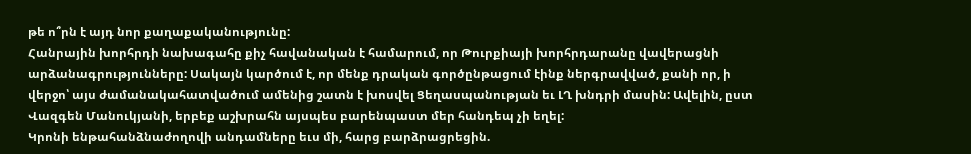թե ո՞րն է այդ նոր քաղաքականությունը:
Հանրային խորհրդի նախագահը քիչ հավանական է համարում, որ Թուրքիայի խորհրդարանը վավերացնի արձանագրությունները: Սակայն կարծում է, որ մենք դրական գործընթացում էինք ներգրավված, քանի որ, ի վերջո՝ այս ժամանակահատվածում ամենից շատն է խոսվել Ցեղասպանության եւ ԼՂ խնդրի մասին: Ավելին, ըստ Վազգեն Մանուկյանի, երբեք աշխրահն այսպես բարենպաստ մեր հանդեպ չի եղել:
Կրոնի ենթահանձնաժողովի անդամները եւս մի, հարց բարձրացրեցին.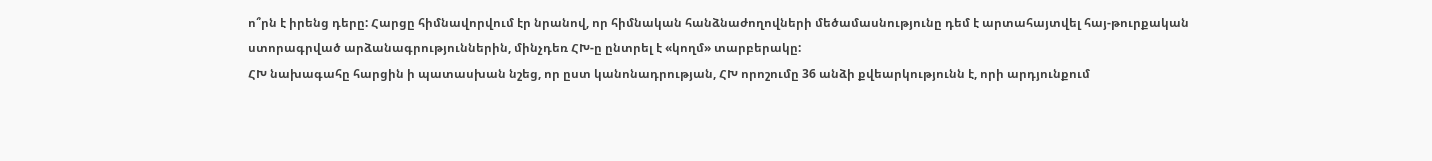ո՞րն է իրենց դերը: Հարցը հիմնավորվում էր նրանով, որ հիմնական հանձնաժողովների մեծամասնությունը դեմ է արտահայտվել հայ-թուրքական ստորագրված արձանագրություններին, մինչդեռ ՀԽ-ը ընտրել է «կողմ» տարբերակը:
ՀԽ նախագահը հարցին ի պատասխան նշեց, որ ըստ կանոնադրության, ՀԽ որոշումը 36 անձի քվեարկությունն է, որի արդյունքում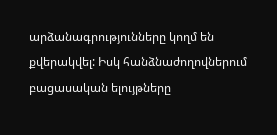արձանագրությունները կողմ են քվերակվել: Իսկ հանձնաժողովներում բացասական ելույթները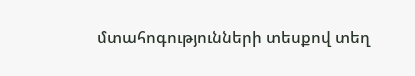մտահոգությունների տեսքով տեղ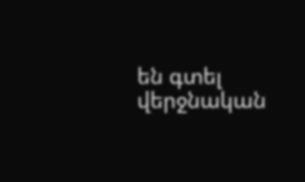են գտել վերջնական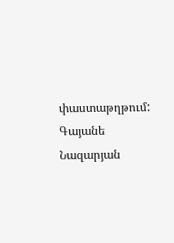փաստաթղթում:
Գայանե Նազարյան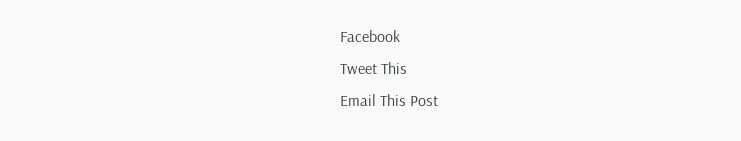Facebook
Tweet This
Email This Post